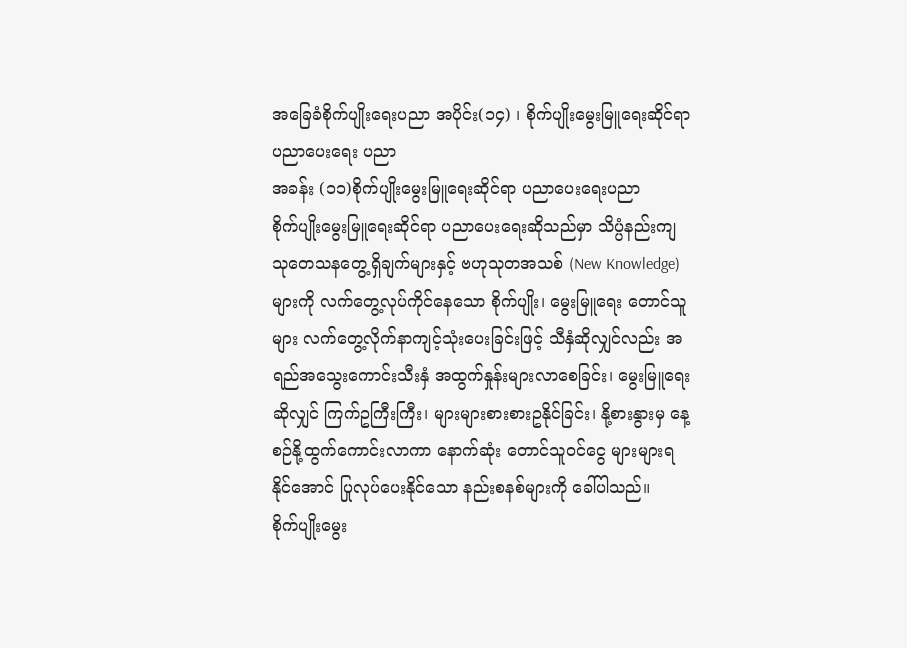အခြေခံစိုက်ပျိုးရေးပညာ အပိုင်း(၁၄) ၊ စိုက်ပျိုးမွေးမြူရေးဆိုင်ရာ ပညာပေးရေး ပညာ
အခန်း (၁၁)စိုက်ပျိုးမွေးမြူရေးဆိုင်ရာ ပညာပေးရေးပညာ
စိုက်ပျိုးမွေးမြူရေးဆိုင်ရာ ပညာပေးရေးဆိုသည်မှာ သိပ္ပံနည်းကျ သုတေသနတွေ့ရှိချက်များနှင့် ဗဟုသုတအသစ် (New Knowledge) များကို လက်တွေ့လုပ်ကိုင်နေသော စိုက်ပျိုး၊ မွေးမြူရေး တောင်သူများ လက်တွေ့လိုက်နာကျင့်သုံးပေးခြင်းဖြင့် သီနှံဆိုလျှင်လည်း အရည်အသွေးကောင်းသီးနှံ အထွက်နှုန်းများလာစေခြင်း၊ မွေးမြူရေးဆိုလျှင် ကြက်ဥကြီးကြီး၊ များများစားစားဥနိုင်ခြင်း၊ နို့စားနွားမှ နေ့စဉ်နို့ထွက်ကောင်းလာကာ နောက်ဆုံး တောင်သူဝင်ငွေ များများရနိုင်အောင် ပြုလုပ်ပေးနိုင်သော နည်းစနစ်များကို ခေါ်ပါသည်။
စိုက်ပျိုးမွေး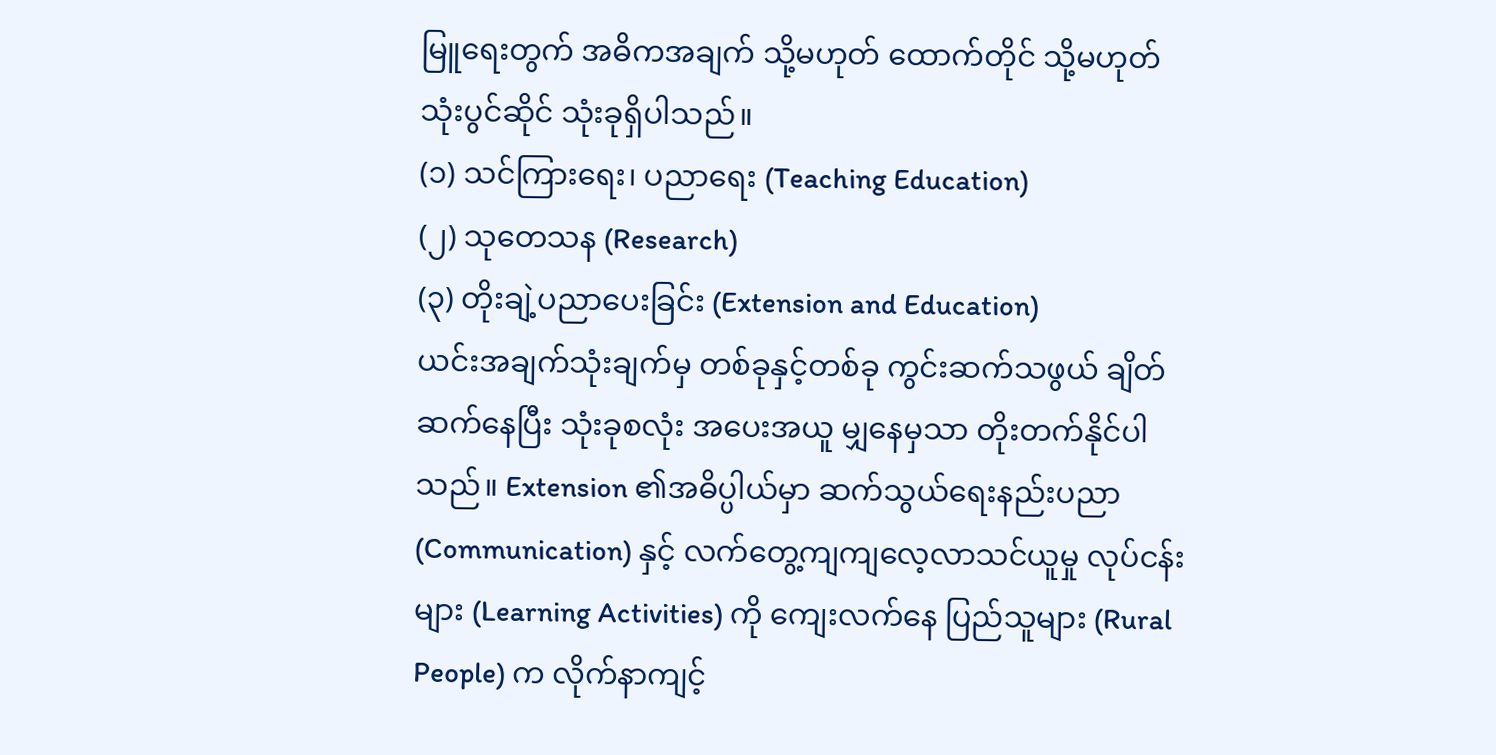မြူရေးတွက် အဓိကအချက် သို့မဟုတ် ထောက်တိုင် သို့မဟုတ် သုံးပွင်ဆိုင် သုံးခုရှိပါသည်။
(၁) သင်ကြားရေး၊ ပညာရေး (Teaching Education)
(၂) သုတေသန (Research)
(၃) တိုးချဲ့ပညာပေးခြင်း (Extension and Education)
ယင်းအချက်သုံးချက်မှ တစ်ခုနှင့်တစ်ခု ကွင်းဆက်သဖွယ် ချိတ်ဆက်နေပြီး သုံးခုစလုံး အပေးအယူ မျှနေမှသာ တိုးတက်နိုင်ပါသည်။ Extension ၏အဓိပ္ပါယ်မှာ ဆက်သွယ်ရေးနည်းပညာ (Communication) နှင့် လက်တွေ့ကျကျလေ့လာသင်ယူမှု လုပ်ငန်းများ (Learning Activities) ကို ကျေးလက်နေ ပြည်သူများ (Rural People) က လိုက်နာကျင့်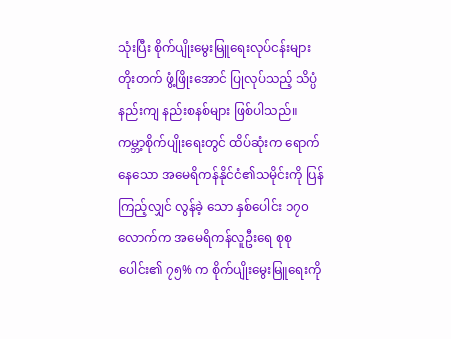သုံးပြီး စိုက်ပျိုးမွေးမြူရေးလုပ်ငန်းများ တိုးတက် ဖွံ့ဖြိုးအောင် ပြုလုပ်သည့် သိပ္ပံနည်းကျ နည်းစနစ်များ ဖြစ်ပါသည်။
ကမ္ဘာ့စိုက်ပျိုးရေးတွင် ထိပ်ဆုံးက ရောက်နေသော အမေရိကန်နိုင်ငံ၏သမိုင်းကို ပြန်ကြည့်လျှင် လွန်ခဲ့ သော နှစ်ပေါင်း ၁၇၀ လောက်က အမေရိကန်လူဦးရေ စုစုပေါင်း၏ ၇၅% က စိုက်ပျိုးမွေးမြူရေးကို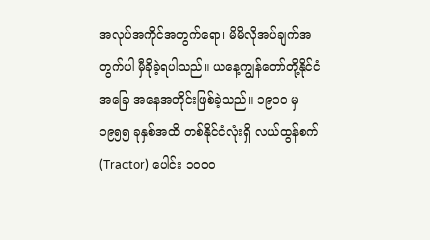အလုပ်အကိုင်အတွက်ရော၊ မိမိလိုအပ်ချက်အတွက်ပါ မှီခိုခဲ့ရပါသည်။ ယနေ့ကျွန်တော်တို့နိုင်ငံ အခြေ အနေအတိုင်းဖြစ်ခဲ့သည်။ ၁၉၁၀ မှ ၁၉၅၅ ခုနှစ်အထိ တစ်နိုင်ငံလုံးရှိ လယ်ထွန်စက် (Tractor) ပေါင်း ၁၀၀၀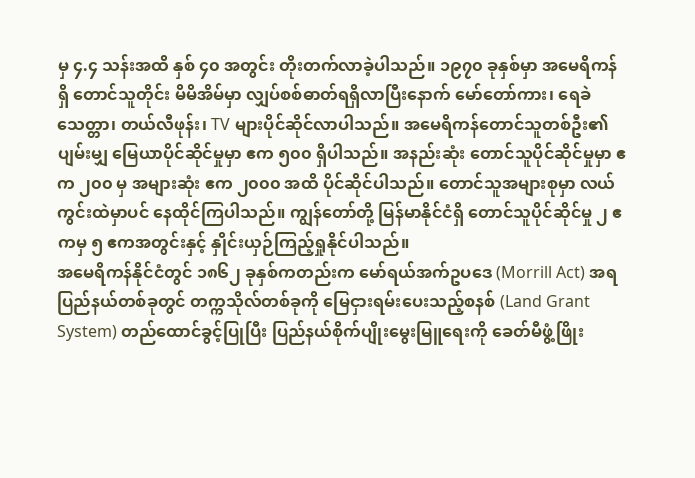မှ ၄.၄ သန်းအထိ နှစ် ၄၀ အတွင်း တိုးတက်လာခဲ့ပါသည်။ ၁၉၇၀ ခုနှစ်မှာ အမေရိကန်ရှိ တောင်သူတိုင်း မိမိအိမ်မှာ လျှပ်စစ်ဓာတ်ရရှိလာပြီးနောက် မော်တော်ကား၊ ရေခဲသေတ္တာ၊ တယ်လီဖုန်း၊ TV များပိုင်ဆိုင်လာပါသည်။ အမေရိကန်တောင်သူတစ်ဦး၏ ပျမ်းမျှ မြေယာပိုင်ဆိုင်မှုမှာ ဧက ၅၀၀ ရှိပါသည်။ အနည်းဆုံး တောင်သူပိုင်ဆိုင်မှုမှာ ဧက ၂၀၀ မှ အများဆုံး ဧက ၂၀၀၀ အထိ ပိုင်ဆိုင်ပါသည်။ တောင်သူအများစုမှာ လယ်ကွင်းထဲမှာပင် နေထိုင်ကြပါသည်။ ကျွန်တော်တို့ မြန်မာနိုင်ငံရှိ တောင်သူပိုင်ဆိုင်မှု ၂ ဧကမှ ၅ ဧကအတွင်းနှင့် နှိုင်းယှဉ်ကြည့်ရှုနိုင်ပါသည်။
အမေရိကန်နိုင်ငံတွင် ၁၈၆၂ ခုနှစ်ကတည်းက မော်ရယ်အက်ဥပဒေ (Morrill Act) အရ ပြည်နယ်တစ်ခုတွင် တက္ကသိုလ်တစ်ခုကို မြေငှားရမ်းပေးသည့်စနစ် (Land Grant System) တည်ထောင်ခွင့်ပြုပြီး ပြည်နယ်စိုက်ပျိုးမွေးမြူရေးကို ခေတ်မီဖွံ့ဖြိုး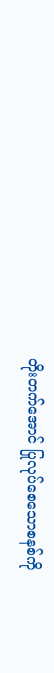တိုးတက်အောင် ပြုလုပ်စေသောစနစ်ကို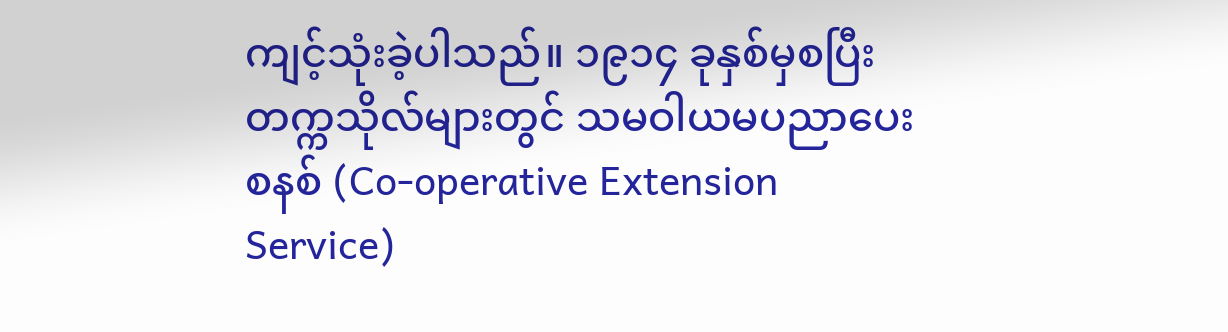ကျင့်သုံးခဲ့ပါသည်။ ၁၉၁၄ ခုနှစ်မှစပြီး တက္ကသိုလ်များတွင် သမဝါယမပညာပေးစနစ် (Co-operative Extension Service)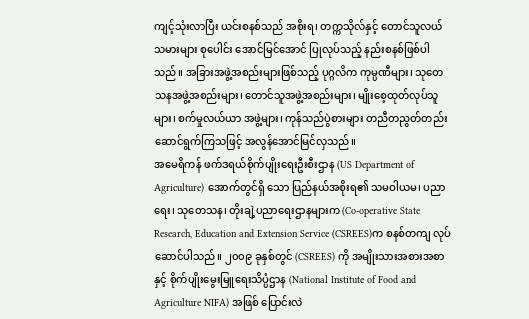ကျင့်သုံးလာပြီး ယင်းစနစ်သည် အစိုးရ၊ တက္ကသိုလ်နှင့် တောင်သူလယ်သမားများ စုပေါင်း အောင်မြင်အောင် ပြုလုပ်သည့် နည်းစနစ်ဖြစ်ပါသည်။ အခြားအဖွဲ့အစည်းများဖြစ်သည့် ပုဂ္ဂလိက ကုမ္ပဏီများ၊ သုတေသနအဖွဲ့အစည်းများ၊ တောင်သူအဖွဲ့အစည်းများ၊ မျိုးစေ့ထုတ်လုပ်သူများ၊ စက်မှုလယ်ယာ အဖွဲ့များ၊ ကုန်သည်ပွဲစားများ တညီတညွတ်တည်း ဆောင်ရွက်ကြသဖြင့် အလွန်အောင်မြင်လှသည်။
အမေရိကန် ဖက်ဒရယ်စိုက်ပျိုးရေးဦးစီးဌာန (US Department of Agriculture) အောက်တွင်ရှိ သော ပြည်နယ်အစိုးရ၏ သမဝါယမ၊ ပညာရေး၊ သုတေသန၊ တိုးချဲ့ပညာရေးဌာနများက (Co-operative State Research, Education and Extension Service (CSREES)က စနစ်တကျ လုပ်ဆောင်ပါသည်။ ၂၀၀၉ ခုနှစ်တွင် (CSREES) ကို အမျိုးသားအစားအစာနှင့် စိုက်ပျိုးမွေးမြူရေးသိပ္ပံဌာန (National Institute of Food and Agriculture NIFA) အဖြစ် ပြောင်းလဲ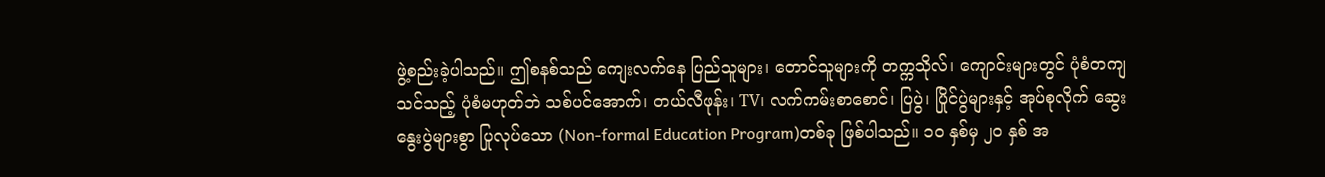ဖွဲ့စည်းခဲ့ပါသည်။ ဤစနစ်သည် ကျေးလက်နေ ပြည်သူများ၊ တောင်သူများကို တက္ကသိုလ်၊ ကျောင်းများတွင် ပုံစံတကျသင်သည့် ပုံစံမဟုတ်ဘဲ သစ်ပင်အောက်၊ တယ်လီဖုန်း၊ TV၊ လက်ကမ်းစာစောင်၊ ပြပွဲ၊ ပြိုင်ပွဲများနှင့် အုပ်စုလိုက် ဆွေးနွေးပွဲများစွာ ပြုလုပ်သော (Non-formal Education Program)တစ်ခု ဖြစ်ပါသည်။ ၁၀ နှစ်မှ ၂၀ နှစ် အ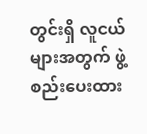တွင်းရှိ လူငယ်များအတွက် ဖွဲ့စည်းပေးထား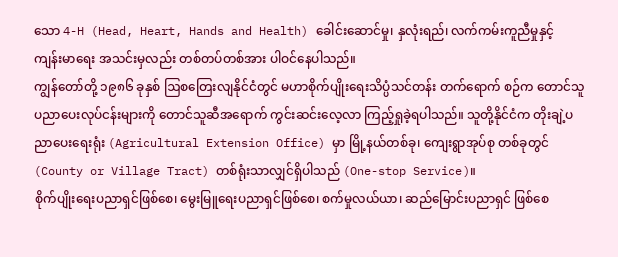သော 4-H (Head, Heart, Hands and Health) ခေါင်းဆောင်မှု၊ နှလုံးရည်၊ လက်ကမ်းကူညီမှုနှင့် ကျန်းမာရေး အသင်းမှလည်း တစ်တပ်တစ်အား ပါဝင်နေပါသည်။
ကျွန်တော်တို့ ၁၉၈၆ ခုနှစ် ဩစတြေးလျနိုင်ငံတွင် မဟာစိုက်ပျိုးရေးသိပ္ပံသင်တန်း တက်ရောက် စဉ်က တောင်သူပညာပေးလုပ်ငန်းများကို တောင်သူဆီအရောက် ကွင်းဆင်းလေ့လာ ကြည့်ရှုခဲ့ရပါသည်။ သူတို့နိုင်ငံက တိုးချဲ့ပညာပေးရေးရုံး (Agricultural Extension Office) မှာ မြို့နယ်တစ်ခု၊ ကျေးရွာအုပ်စု တစ်ခုတွင် (County or Village Tract) တစ်ရုံးသာလျှင်ရှိပါသည် (One-stop Service)။
စိုက်ပျိုးရေးပညာရှင်ဖြစ်စေ၊ မွေးမြူရေးပညာရှင်ဖြစ်စေ၊ စက်မှုလယ်ယာ၊ ဆည်မြောင်းပညာရှင် ဖြစ်စေ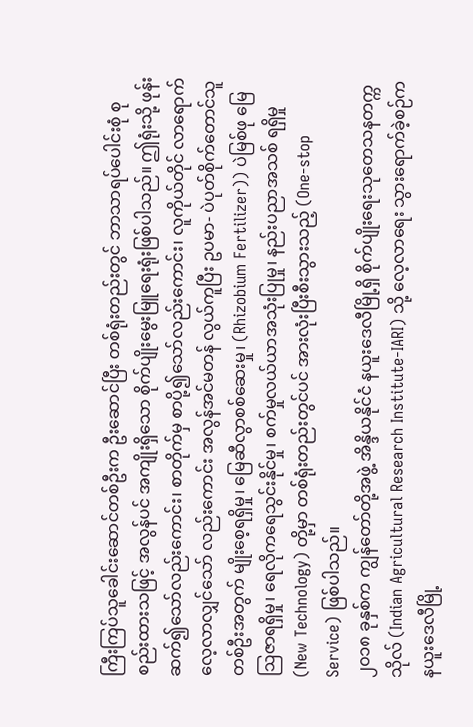ကြီးကြပ်သူခေါင်းဆောင်တစ်ဦးက ဦးဆောင်ပြီး တစ်ရုံးတည်းတွင် ဘာသာရပ်ပေါင်းစုံ စုစည်းထားသဖြင့် အလွန်ပင် အကျိုးရှိသော စိုက်ပျိုးမွေးမြူရေးရုံးဖြစ်ပါသည်။ ဤရုံးသို့ ဖုန်းဆက်၍သော်လည်းကောင်း၊ စာတိုက်မှ စာပို့၍သော်လည်းကောင်း၊ လူကိုယ်တိုင် လာရောက်လေ့လာလျှင်သော် လည်းကောင်း အလွန်အင်မတန် လွယ်ကူပြီး ဥပမာ- ပဲပုတ်စိုက်တောင်သူတစ်ဦးအတွက် မျိုးစေ့ရရှိမှု၊ မြေဆီလွာစစ်ဆေးမှု၊ (Rhizobium Fertilizer)) ပဲမြစ်ဖု မြေဩဇာရရှိမှု၊ ရေလိုကရေသွင်းနိုင်မှု၊ စက်မှုလယ်ယာအသုံးပြုမှု၊ နည်းပညာအသစ် ရရှိမှု (New Technology) တို့မှာ တစ်ရုံးတည်းတွင်ပင် အားလုံးပြီးစီးသွားသည့် (One-stop Service) ဖြစ်ပါသည်။
၂၀၁၈ ခုနှစ်က ကျွန်တော်တို့အဖွဲ့ အိန္ဒိယနိုင်ငံ နယူးဒေလီမြို့ရှိ စိုက်ပျိုးရေးသုတေသနတက္ကသိုလ် (Indian Agricultural Research Institute-IARI) သို့ လေ့လာရေး သွားရောက်ခဲ့စဉ်က နယူးဒေလီမြို့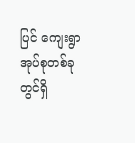ပြင် ကျေးရွာအုပ်စုတစ်ခုတွင်ရှိ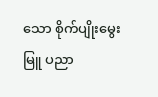သော စိုက်ပျိုးမွေးမြူ ပညာ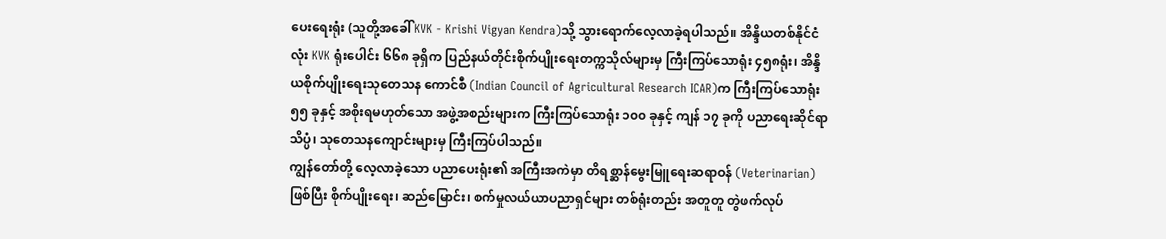ပေးရေးရုံး (သူတို့အခေါ် KVK - Krishi Vigyan Kendra)သို့ သွားရောက်လေ့လာခဲ့ရပါသည်။ အိန္ဒိယတစ်နိုင်ငံလုံး KVK ရုံးပေါင်း ၆၆၈ ခုရှိက ပြည်နယ်တိုင်းစိုက်ပျိုးရေးတက္ကသိုလ်များမှ ကြီးကြပ်သောရုံး ၄၅၈ရုံး၊ အိန္ဒိယစိုက်ပျိုးရေးသုတေသန ကောင်စီ (Indian Council of Agricultural Research ICAR)က ကြီးကြပ်သောရုံး ၅၅ ခုနှင့် အစိုးရမဟုတ်သော အဖွဲ့အစည်းများက ကြီးကြပ်သောရုံး ၁၀၀ ခုနှင့် ကျန် ၁၇ ခုကို ပညာရေးဆိုင်ရာသိပ္ပံ၊ သုတေသနကျောင်းများမှ ကြီးကြပ်ပါသည်။
ကျွန်တော်တို့ လေ့လာခဲ့သော ပညာပေးရုံး၏ အကြီးအကဲမှာ တိရစ္ဆာန်မွေးမြူရေးဆရာဝန် (Veterinarian) ဖြစ်ပြီး စိုက်ပျိုးရေး၊ ဆည်မြောင်း၊ စက်မှုလယ်ယာပညာရှင်များ တစ်ရုံးတည်း အတူတူ တွဲဖက်လုပ်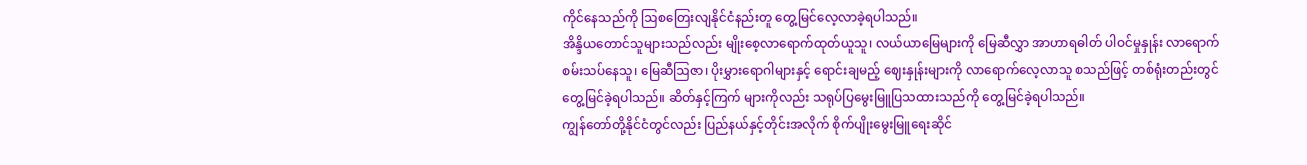ကိုင်နေသည်ကို ဩစတြေးလျနိုင်ငံနည်းတူ တွေ့မြင်လေ့လာခဲ့ရပါသည်။
အိန္ဒိယတောင်သူများသည်လည်း မျိုးစေ့လာရောက်ထုတ်ယူသူ၊ လယ်ယာမြေများကို မြေဆီလွှာ အာဟာရဓါတ် ပါဝင်မှုနှုန်း လာရောက်စမ်းသပ်နေသူ၊ မြေဆီဩဇာ၊ ပိုးမွှားရောဂါများနှင့် ရောင်းချမည့် ဈေးနှုန်းများကို လာရောက်လေ့လာသူ စသည်ဖြင့် တစ်ရုံးတည်းတွင် တွေ့မြင်ခဲ့ရပါသည်။ ဆိတ်နှင့်ကြက် များကိုလည်း သရုပ်ပြမွေးမြူပြသထားသည်ကို တွေ့မြင်ခဲ့ရပါသည်။
ကျွန်တော်တို့နိုင်ငံတွင်လည်း ပြည်နယ်နှင့်တိုင်းအလိုက် စိုက်ပျိုးမွေးမြူရေးဆိုင်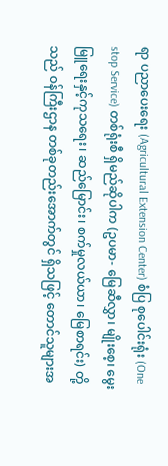ရာ ပညာပေးရေး (Agricultural Extension Center) စံပြ စုပေါင်းရုံး (One stop Service) တစ်ရုံးစီ ရှိမည်ဆိုပါက (ဥပမာ- မြေဆီလွှာ၊ မျိုးစေ့၊ မွေးမြူရေးနှင့်ကုသရေး၊ ဆည်မြောင်း၊ စက်မှုလယ်ယာ၊ မြေစာရင်း) တို့သည် ဝန်ကြီးဌာန တစ်ခုတည်းအောက်တွင် ရှိသဖြင့် တောင်သူများအ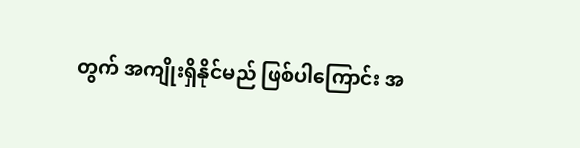တွက် အကျိုးရှိနိုင်မည် ဖြစ်ပါကြောင်း အ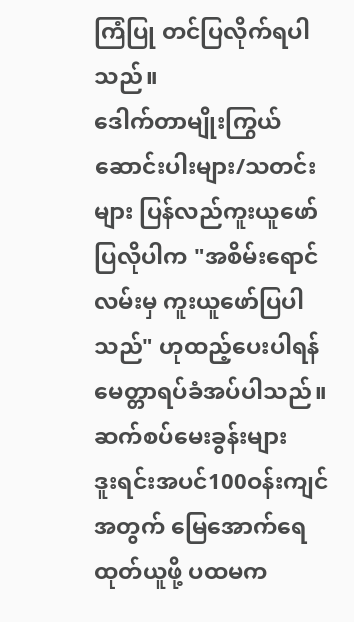ကြံပြု တင်ပြလိုက်ရပါသည်။
ဒေါက်တာမျိုးကြွယ်
ဆောင်းပါးများ/သတင်းများ ပြန်လည်ကူးယူဖော်ပြလိုပါက "အစိမ်းရောင်လမ်းမှ ကူးယူဖော်ပြပါသည်" ဟုထည့်ပေးပါရန် မေတ္တာရပ်ခံအပ်ပါသည်။
ဆက်စပ်မေးခွန်းများ
ဒူးရင်းအပင်100ဝန်းကျင်အတွက် မြေအောက်ရေထုတ်ယူဖို့ ပထမက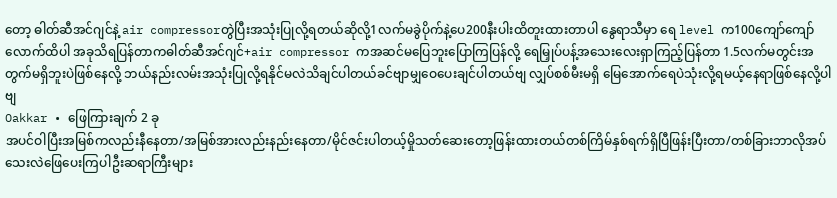တော့ ဓါတ်ဆီအင်ဂျင်နဲ့ air compressorတွဲပြီးအသုံးပြုလို့ရတယ်ဆိုလို့1လက်မခွဲပိုက်နဲ့ပေ200နီးပါးထိတူးထားတာပါ နွေရာသီမှာ ရေ level က100ကျော်ကျော်လောက်ထိပါ အခုသိရပြန်တာကဓါတ်ဆီအင်ဂျင်+air compressor ကအဆင်မပြေဘူးပြောကြပြန်လို့ ရေမြှုပ်ပန့်အသေးလေးရှာကြည့်ပြန်တာ 1.5လက်မတွင်းအတွက်မရှိဘူးပဲဖြစ်နေလို့ ဘယ်နည်းလမ်းအသုံးပြုလို့ရနိုင်မလဲသိချင်ပါတယ်ခင်ဗျာမျှဝေပေးချင်ပါတယ်ဗျ လျှပ်စစ်မီးမရှိ မြေအောက်ရေပဲသုံးလို့ရမယ့်နေရာဖြစ်နေလို့ပါဗျ
Oakkar • ဖြေကြားချက် 2 ခု
အပင်ဝါပြီးအမြစ်ကလည်းနီနေတာ/အမြစ်အားလည်းနည်းနေတာ/မိုင်ဇင်းပါတယ့်မှိုသတ်ဆေးတော့ဖြန်းထားတယ်တစ်ကြိမ်နှစ်ရက်ရှိပြီဖြန်းပြီးတာ/တစ်ခြားဘာလိုအပ်သေးလဲဖြေပေးကြပါဦးဆရာကြီးများ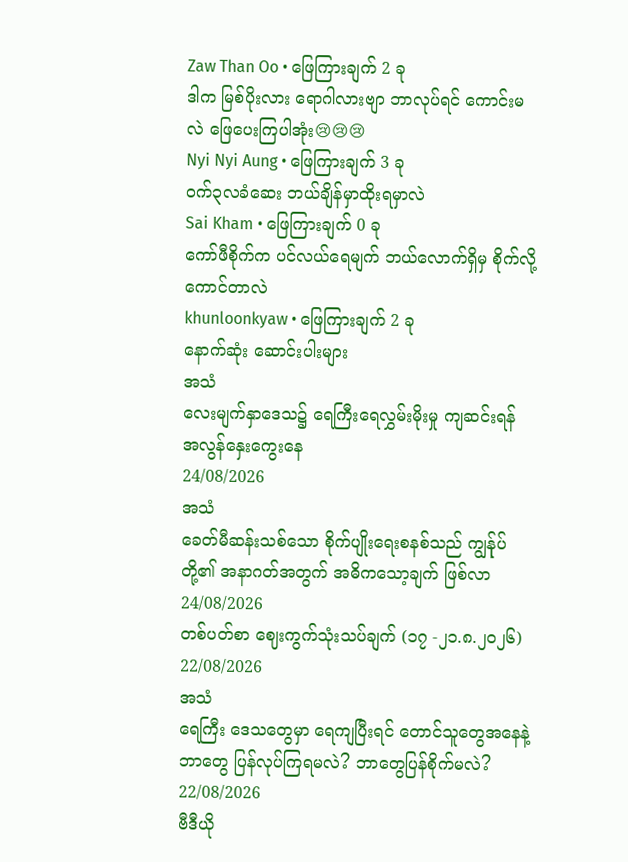Zaw Than Oo • ဖြေကြားချက် 2 ခု
ဒါက မြစ်ပိုးလား ရောဂါလားဗျာ ဘာလုပ်ရင် ကောင်းမလဲ ဖြေပေးကြပါအုံး😢😢😢
Nyi Nyi Aung • ဖြေကြားချက် 3 ခု
ဝက်၃လခံဆေး ဘယ်ချိန်မှာထိုးရမှာလဲ
Sai Kham • ဖြေကြားချက် 0 ခု
ကော်ဖီစိုက်က ပင်လယ်ရေမျက် ဘယ်လောက်ရှိမှ စိုက်လို့ကောင်တာလဲ
khunloonkyaw • ဖြေကြားချက် 2 ခု
နောက်ဆုံး ဆောင်းပါးများ
အသံ
လေးမျက်နှာဒေသ၌ ရေကြီးရေလွှမ်းမိုးမှု ကျဆင်းရန် အလွန်နှေးကွေးနေ
24/08/2026
အသံ
ခေတ်မီဆန်းသစ်သော စိုက်ပျိုးရေးစနစ်သည် ကျွန်ုပ်တို့၏ အနာဂတ်အတွက် အဓိကသော့ချက် ဖြစ်လာ
24/08/2026
တစ်ပတ်စာ ဈေးကွက်သုံးသပ်ချက် (၁၇ -၂၁.၈.၂၀၂၆)
22/08/2026
အသံ
ရေကြီး ဒေသတွေမှာ ရေကျပြီးရင် တောင်သူတွေအနေနဲ့ ဘာတွေ ပြန်လုပ်ကြရမလဲ? ဘာတွေပြန်စိုက်မလဲ?
22/08/2026
ဗီဒီယို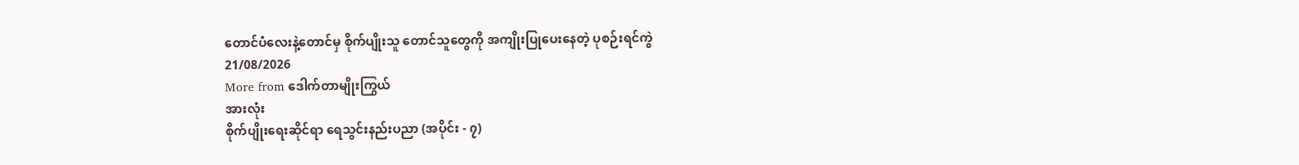တောင်ပံလေးနဲ့တောင်မှ စိုက်ပျိုးသူ တောင်သူတွေကို အကျိုးပြုပေးနေတဲ့ ပုစဉ်းရင်ကွဲ
21/08/2026
More from ဒေါက်တာမျိုးကြွယ်
အားလုံး
စိုက်ပျိုးရေးဆိုင်ရာ ရေသွင်းနည်းပညာ (အပိုင်း - ၇)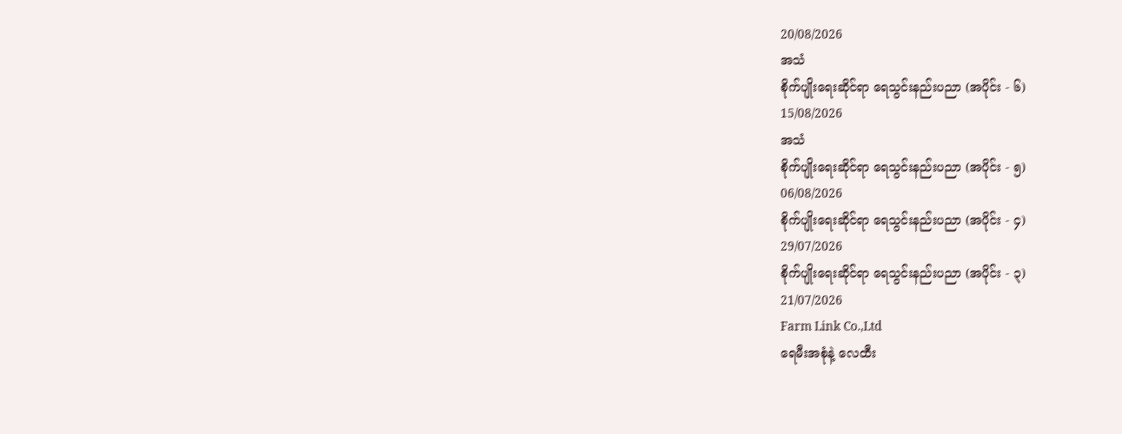20/08/2026
အသံ
စိုက်ပျိုးရေးဆိုင်ရာ ရေသွင်းနည်းပညာ (အပိုင်း - ၆)
15/08/2026
အသံ
စိုက်ပျိုးရေးဆိုင်ရာ ရေသွင်းနည်းပညာ (အပိုင်း - ၅)
06/08/2026
စိုက်ပျိုးရေးဆိုင်ရာ ရေသွင်းနည်းပညာ (အပိုင်း - ၄)
29/07/2026
စိုက်ပျိုးရေးဆိုင်ရာ ရေသွင်းနည်းပညာ (အပိုင်း - ၃)
21/07/2026
Farm Link Co.,Ltd
ရေမီးအစုံနဲ့ လေထီး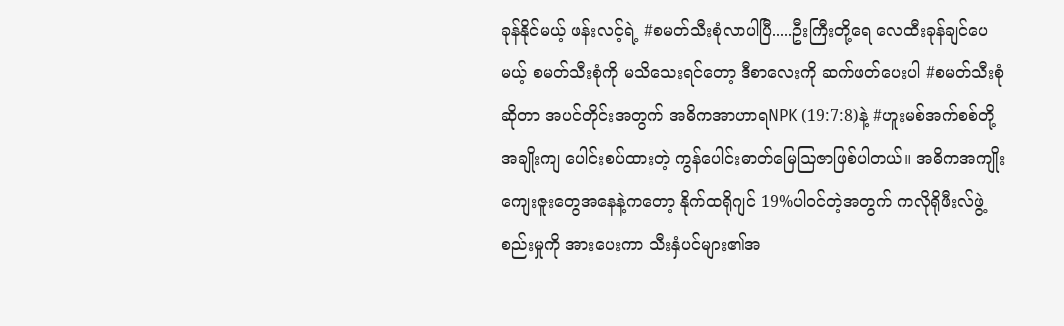ခုန်နိုင်မယ့် ဖန်းလင့်ရဲ့ #စမတ်သီးစုံလာပါပြီ.....ဦးကြီးတို့ရေ လေထီးခုန်ချင်ပေမယ့် စမတ်သီးစုံကို မသိသေးရင်တော့ ဒီစာလေးကို ဆက်ဖတ်ပေးပါ #စမတ်သီးစုံဆိုတာ အပင်တိုင်းအတွက် အဓိကအာဟာရNPK (19:7:8)နဲ့ #ဟူးမစ်အက်စစ်တို့ အချိုးကျ ပေါင်းစပ်ထားတဲ့ ကွန်ပေါင်းဓာတ်မြေဩဇာဖြစ်ပါတယ်။ အဓိကအကျိုးကျေးဇူးတွေအနေနဲ့ကတော့ နိုက်ထရိုဂျင် 19%ပါဝင်တဲ့အတွက် ကလိုရိုဖီးလ်ဖွဲ့စည်းမှုကို အားပေးကာ သီးနှံပင်များ၏အ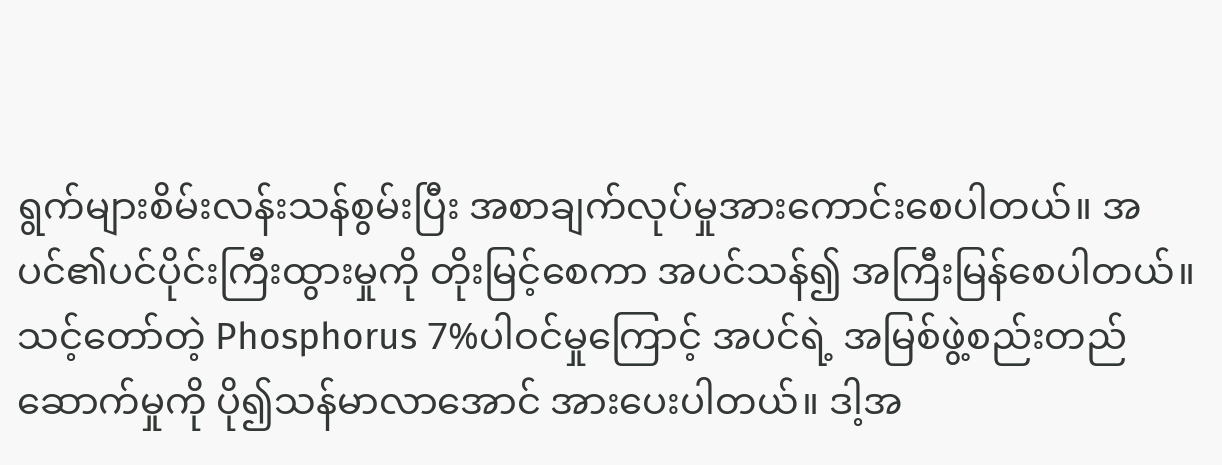ရွက်များစိမ်းလန်းသန်စွမ်းပြီး အစာချက်လုပ်မှုအားကောင်းစေပါတယ်။ အပင်၏ပင်ပိုင်းကြီးထွားမှုကို တိုးမြင့်စေကာ အပင်သန်၍ အကြီးမြန်စေပါတယ်။ သင့်တော်တဲ့ Phosphorus 7%ပါဝင်မှုကြောင့် အပင်ရဲ့ အမြစ်ဖွဲ့စည်းတည်ဆောက်မှုကို ပို၍သန်မာလာအောင် အားပေးပါတယ်။ ဒါ့အ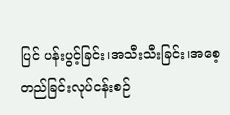ပြင် ပန်းပွင့်ခြင်း၊အသီးသီးခြင်း၊အစေ့တည်ခြင်းလုပ်ငန်းစဉ်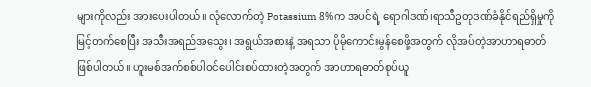များကိုလည်း အားပေးပါတယ်။ လုံလောက်တဲ့ Potassium 8%က အပင်ရဲ့ ရောဂါဒဏ်၊ရာသီဥတုဒဏ်ခံနိုင်ရည်ရှိမှုကို မြင့်တက်စေပြီး အသီးအရည်အသွေး၊ အရွယ်အစားနဲ့ အရသာ ပိုမိုကောင်းမွန်စေဖို့အတွက် လိုအပ်တဲ့အာဟာရဓာတ်ဖြစ်ပါတယ်။ ဟူးမစ်အက်စစ်ပါဝင်ပေါင်းစပ်ထားတဲ့အတွက် အာဟာရဓာတ်စုပ်ယူ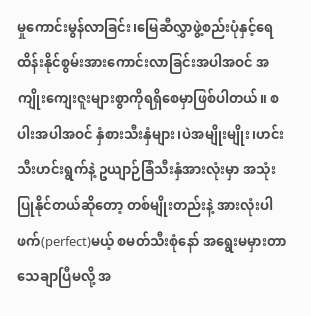မှုကောင်းမွန်လာခြင်း၊မြေဆီလွှာဖွဲ့စည်းပုံနှင့်ရေထိန်းနိုင်စွမ်းအားကောင်းလာခြင်းအပါအဝင် အကျိုးကျေးဇူးများစွာကိုရရှိစေမှာဖြစ်ပါတယ်။ စပါးအပါအဝင် နှံစားသီးနှံများ၊ပဲအမျိုးမျိုး၊ဟင်းသီးဟင်းရွက်နဲ့ ဥယျာဉ်ခြံသီးနှံအားလုံးမှာ အသုံးပြုနိုင်တယ်ဆိုတော့ တစ်မျိုးတည်းနဲ့ အားလုံးပါဖက်(perfect)မယ့် စမတ်သီးစုံနော် အရွေးမမှားတာသေချာပြီမလို့ အ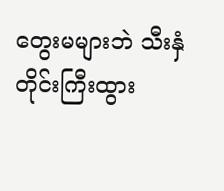တွေးမများဘဲ သီးနှံတိုင်းကြီးထွား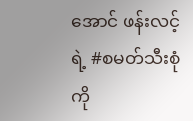အောင် ဖန်းလင့်ရဲ့ #စမတ်သီးစုံကို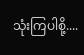သုံးကြပါစို့....